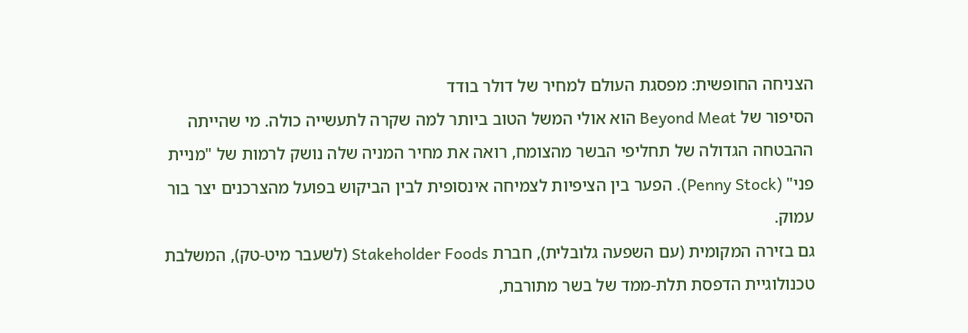הצניחה החופשית: מפסגת העולם למחיר של דולר בודד
הסיפור של Beyond Meat הוא אולי המשל הטוב ביותר למה שקרה לתעשייה כולה. מי שהייתה ההבטחה הגדולה של תחליפי הבשר מהצומח, רואה את מחיר המניה שלה נושק לרמות של "מניית פני" (Penny Stock). הפער בין הציפיות לצמיחה אינסופית לבין הביקוש בפועל מהצרכנים יצר בור עמוק.
גם בזירה המקומית (עם השפעה גלובלית), חברת Stakeholder Foods (לשעבר מיט-טק), המשלבת טכנולוגיית הדפסת תלת-ממד של בשר מתורבת,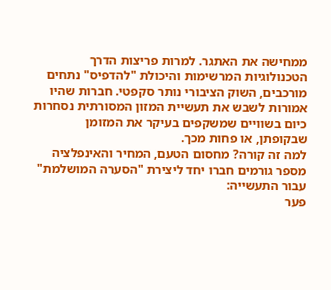ממחישה את האתגר. למרות פריצות הדרך הטכנולוגיות המרשימות והיכולת "להדפיס" נתחים מורכבים, השוק הציבורי נותר סקפטי. חברות שהיו אמורות לשבש את תעשיית המזון המסורתית נסחרות כיום בשוויים שמשקפים בעיקר את המזומן שבקופתן, או פחות מכך.
למה זה קורה? מחסום הטעם, המחיר והאינפלציה
מספר גורמים חברו יחד ליצירת "הסערה המושלמת" עבור התעשייה:
פער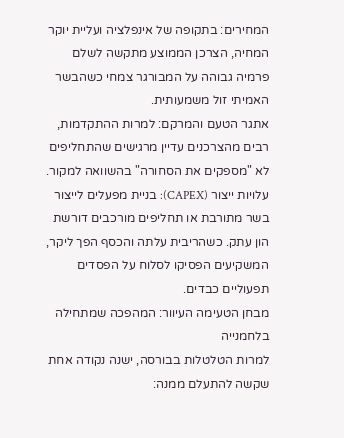המחירים: בתקופה של אינפלציה ועליית יוקר המחיה, הצרכן הממוצע מתקשה לשלם פרמיה גבוהה על המבורגר צמחי כשהבשר האמיתי זול משמעותית.
אתגר הטעם והמרקם: למרות ההתקדמות, רבים מהצרכנים עדיין מרגישים שהתחליפים לא "מספקים את הסחורה" בהשוואה למקור.
עלויות ייצור (CAPEX): בניית מפעלים לייצור בשר מתורבת או תחליפים מורכבים דורשת הון עתק. כשהריבית עלתה והכסף הפך ליקר, המשקיעים הפסיקו לסלוח על הפסדים תפעוליים כבדים.
מבחן הטעימה העיוור: המהפכה שמתחילה בלחמנייה
למרות הטלטלות בבורסה, ישנה נקודה אחת שקשה להתעלם ממנה: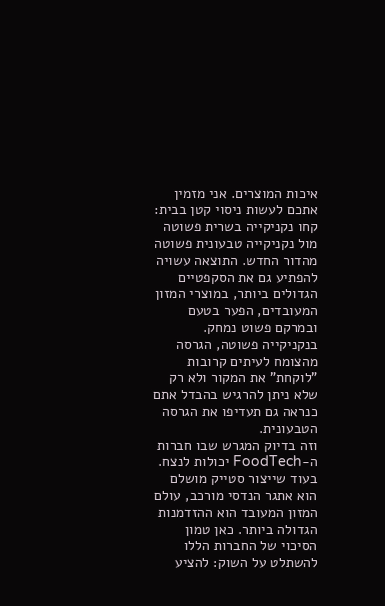איכות המוצרים. אני מזמין אתכם לעשות ניסוי קטן בבית: קחו נקניקייה בשרית פשוטה מול נקניקייה טבעונית פשוטה מהדור החדש. התוצאה עשויה להפתיע גם את הסקפטיים הגדולים ביותר, במוצרי המזון המעובדים, הפער בטעם ובמרקם פשוט נמחק. בנקניקייה פשוטה, הגרסה מהצומח לעיתים קרובות "לוקחת" את המקור ולא רק שלא ניתן להרגיש בהבדל אתם כנראה גם תעדיפו את הגרסה הטבעונית.
וזה בדיוק המגרש שבו חברות ה-FoodTech יכולות לנצח. בעוד שייצור סטייק מושלם הוא אתגר הנדסי מורכב, עולם המזון המעובד הוא ההזדמנות הגדולה ביותר. כאן טמון הסיכוי של החברות הללו להשתלט על השוק: להציע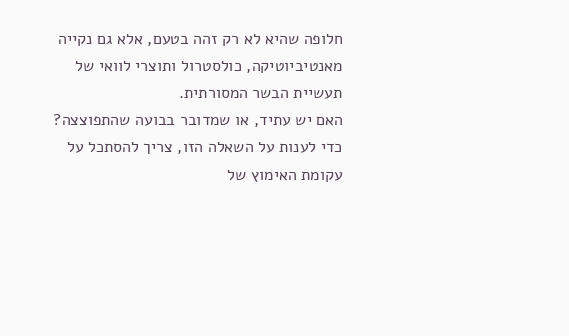חלופה שהיא לא רק זהה בטעם, אלא גם נקייה מאנטיביוטיקה, כולסטרול ותוצרי לוואי של תעשיית הבשר המסורתית.
האם יש עתיד, או שמדובר בבועה שהתפוצצה?
כדי לענות על השאלה הזו, צריך להסתכל על עקומת האימוץ של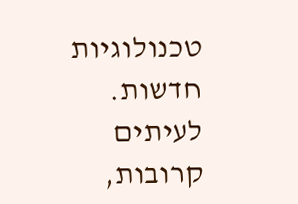טכנולוגיות חדשות. לעיתים קרובות,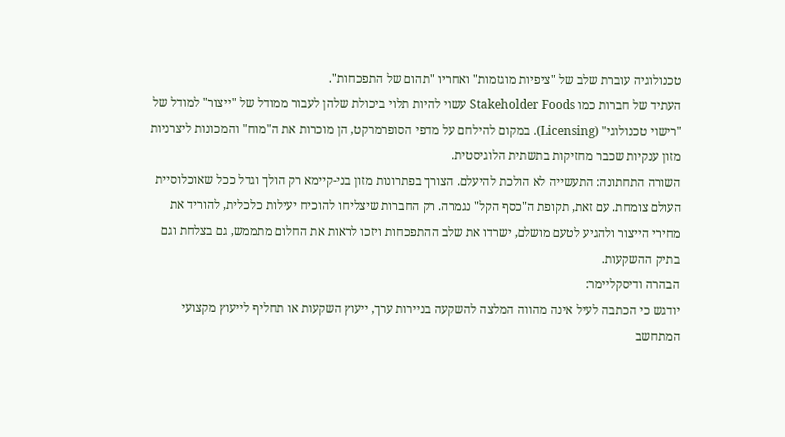טכנולוגיה עוברת שלב של "ציפיות מוגזמות" ואחריו "תהום של התפכחות".
העתיד של חברות כמו Stakeholder Foods עשוי להיות תלוי ביכולת שלהן לעבור ממודל של "ייצור" למודל של "רישוי טכנולוגי" (Licensing). במקום להילחם על מדפי הסופרמרקט, הן מוכרות את ה"מוח" והמכונות ליצרניות מזון ענקיות שכבר מחזיקות בתשתית הלוגיסטית.
השורה התחתונה: התעשייה לא הולכת להיעלם. הצורך בפתרונות מזון בני-קיימא רק הולך וגדל ככל שאוכלוסיית העולם צומחת. עם זאת, תקופת ה"כסף הקל" נגמרה. רק החברות שיצליחו להוכיח יעילות כלכלית, להוריד את מחירי הייצור ולהגיע לטעם מושלם, ישרדו את שלב ההתפכחות ויזכו לראות את החלום מתממש, גם בצלחת וגם בתיק ההשקעות.
הבהרה ודיסקליימר:
יודגש כי הכתבה לעיל אינה מהווה המלצה להשקעה בניירות ערך, ייעוץ השקעות או תחליף לייעוץ מקצועי המתחשב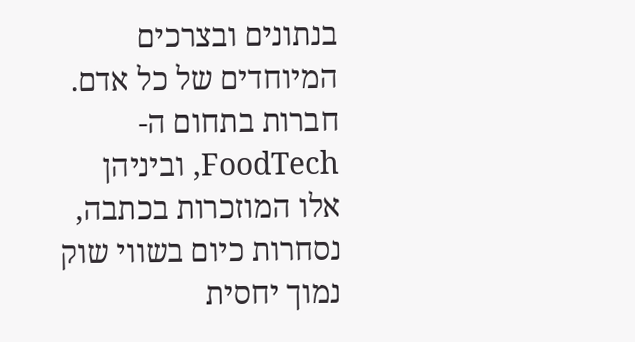בנתונים ובצרכים המיוחדים של כל אדם. חברות בתחום ה-FoodTech, וביניהן אלו המוזכרות בכתבה, נסחרות כיום בשווי שוק נמוך יחסית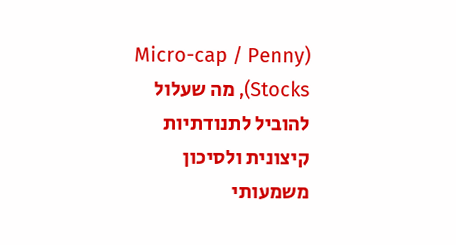(Micro-cap / Penny Stocks), מה שעלול להוביל לתנודתיות קיצונית ולסיכון משמעותי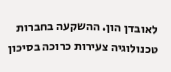לאובדן הון. ההשקעה בחברות טכנולוגיה צעירות כרוכה בסיכון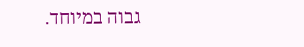גבוה במיוחד.